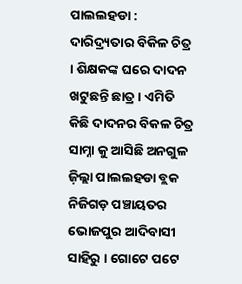ପାଲଲହଡା : ଦାରିଦ୍ର୍ୟତାର ବିକିଳ ଚିତ୍ର । ଶିକ୍ଷକଙ୍କ ଘରେ ଦାଦନ ଖଟୁଛନ୍ତି ଛାତ୍ର । ଏମିତି କିଛି ଦାଦନର ବିକଳ ଚିତ୍ର ସାମ୍ନା କୁ ଆସିଛି ଅନଗୁଳ ଜ଼ିଲ୍ଲା ପାଲଲହଡା ବ୍ଲକ ନିଜିଗଡ଼ ପଞ୍ଚାୟତର ଭୋଜପୁର ଆଦିବାସୀ ସାହିରୁ । ଗୋଟେ ପଟେ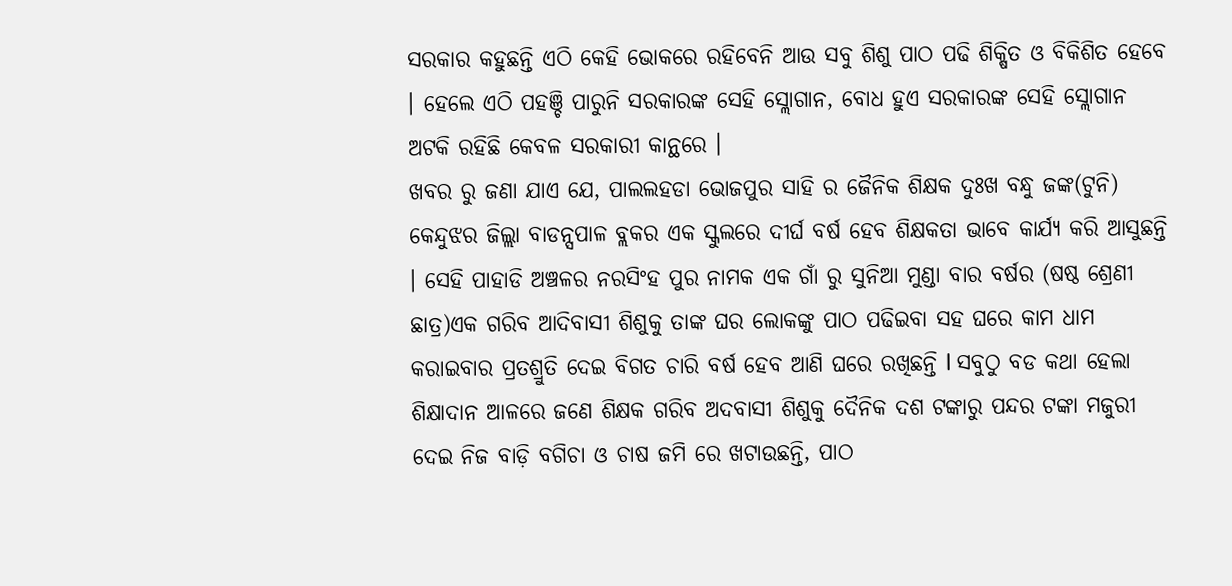ସରକାର କହୁଛନ୍ତି ଏଠି କେହି ଭୋକରେ ରହିବେନି ଆଉ ସବୁ ଶିଶୁ ପାଠ ପଢି ଶିକ୍ଷିତ ଓ ବିକିଶିତ ହେବେ । ହେଲେ ଏଠି ପହଞ୍ଚି ପାରୁନି ସରକାରଙ୍କ ସେହି ସ୍ଲୋଗାନ, ବୋଧ ହୁଏ ସରକାରଙ୍କ ସେହି ସ୍ଲୋଗାନ ଅଟକି ରହିଛି କେବଳ ସରକାରୀ କାନ୍ଥରେ ।
ଖବର ରୁ ଜଣା ଯାଏ ଯେ, ପାଲଲହଡା ଭୋଜପୁର ସାହି ର ଜୈନିକ ଶିକ୍ଷକ ଦୁଃଖ ବନ୍ଧୁ ଜଙ୍କ(ଟୁନି) କେନ୍ଦୁଝର ଜିଲ୍ଲା ବାଡନ୍ସପାଳ ବ୍ଲକର ଏକ ସ୍କୁଲରେ ଦୀର୍ଘ ବର୍ଷ ହେବ ଶିକ୍ଷକତା ଭାବେ କାର୍ଯ୍ୟ କରି ଆସୁଛନ୍ତି । ସେହି ପାହାଡି ଅଞ୍ଚଳର ନରସିଂହ ପୁର ନାମକ ଏକ ଗାଁ ରୁ ସୁନିଆ ମୁଣ୍ଡା ବାର ବର୍ଷର (ଷଷ୍ଠ ଶ୍ରେଣୀ ଛାତ୍ର)ଏକ ଗରିବ ଆଦିବାସୀ ଶିଶୁକୁ ତାଙ୍କ ଘର ଲୋକଙ୍କୁ ପାଠ ପଢିଇବା ସହ ଘରେ କାମ ଧାମ କରାଇବାର ପ୍ରତଶ୍ରୁତି ଦେଇ ବିଗତ ଚାରି ବର୍ଷ ହେବ ଆଣି ଘରେ ରଖିଛନ୍ତି l ସବୁଠୁ ବଡ କଥା ହେଲା ଶିକ୍ଷାଦାନ ଆଳରେ ଜଣେ ଶିକ୍ଷକ ଗରିବ ଅଦବାସୀ ଶିଶୁକୁ ଦୈନିକ ଦଶ ଟଙ୍କାରୁ ପନ୍ଦର ଟଙ୍କା ମଜୁରୀ ଦେଇ ନିଜ ବାଡ଼ି ବଗିଚା ଓ ଚାଷ ଜମି ରେ ଖଟାଉଛନ୍ତି, ପାଠ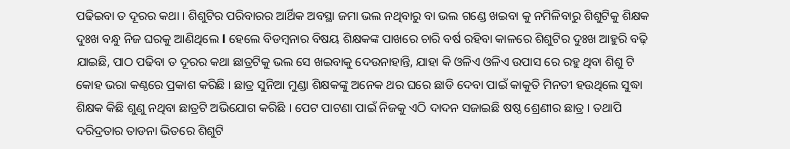ପଢିଇବା ତ ଦୂରର କଥା । ଶିଶୁଟିର ପରିବାରର ଆର୍ଥିକ ଅବସ୍ଥା ଜମା ଭଲ ନଥିବାରୁ ବା ଭଲ ଗଣ୍ଡେ ଖଇବା କୁ ନମିଳିବାରୁ ଶିଶୁଟିକୁ ଶିକ୍ଷକ ଦୁଃଖ ବନ୍ଧୁ ନିଜ ଘରକୁ ଆଣିଥିଲେ l ହେଲେ ବିଡମ୍ବନାର ବିଷୟ ଶିକ୍ଷକଙ୍କ ପାଖରେ ଚାରି ବର୍ଷ ରହିବା କାଳରେ ଶିଶୁଟିର ଦୁଃଖ ଆହୁରି ବଢ଼ି ଯାଇଛି, ପାଠ ପଢିବା ତ ଦୂରର କଥା ଛାତ୍ରଟିକୁ ଭଲ ସେ ଖଇବାକୁ ଦେଉନାହାନ୍ତି, ଯାହା କି ଓଳିଏ ଓଳିଏ ଉପାସ ରେ ରହୁ ଥିବା ଶିଶୁ ଟି କୋହ ଭରା କଣ୍ଠରେ ପ୍ରକାଶ କରିଛି । ଛାତ୍ର ସୁନିଆ ମୁଣ୍ଡା ଶିକ୍ଷକଙ୍କୁ ଅନେକ ଥର ଘରେ ଛାଡି ଦେବା ପାଇଁ କାକୁତି ମିନତୀ ହଉଥିଲେ ସୁଦ୍ଧା ଶିକ୍ଷକ କିଛି ଶୁଣୁ ନଥିବା ଛାତ୍ରଟି ଅଭିଯୋଗ କରିଛି । ପେଟ ପାଟଣା ପାଇଁ ନିଜକୁ ଏଠି ଦାଦନ ସଜାଇଛି ଷଷ୍ଠ ଶ୍ରେଣୀର ଛାତ୍ର । ତଥାପି ଦରିଦ୍ରତାର ତାଡନା ଭିତରେ ଶିଶୁଟି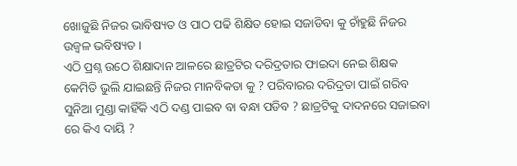ଖୋଜୁଛି ନିଜର ଭାବିଷ୍ୟତ ଓ ପାଠ ପଢି ଶିକ୍ଷିତ ହୋଇ ସଜାଡିବା କୁ ଚାଁହୁଛି ନିଜର ଉଜ୍ୱଳ ଭବିଷ୍ୟତ ।
ଏଠି ପ୍ରଶ୍ନ ଉଠେ ଶିକ୍ଷାଦାନ ଆଳରେ ଛାତ୍ରଟିର ଦରିଦ୍ରତାର ଫାଇଦା ନେଇ ଶିକ୍ଷକ କେମିତି ଭୁଲି ଯାଇଛନ୍ତି ନିଜର ମାନବିକତା କୁ ? ପରିବାରର ଦରିଦ୍ରତା ପାଇଁ ଗରିବ ସୁନିଆ ମୁଣ୍ଡା କାହିଁକି ଏଠି ଦଣ୍ଡ ପାଇବ ବା ବନ୍ଧା ପଡିବ ? ଛାତ୍ରଟିକୁ ଦାଦନରେ ସଜାଇବା ରେ କିଏ ଦାୟି ?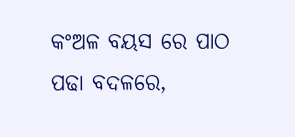କଂଅଳ ବୟସ ରେ ପାଠ ପଢା ବଦଳରେ,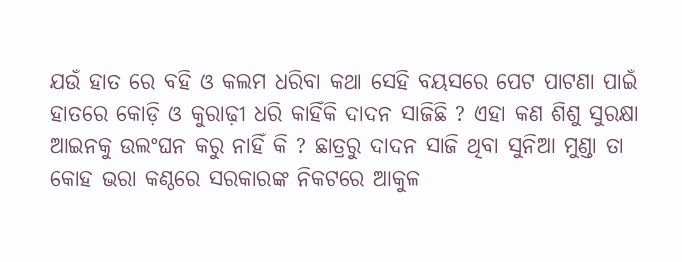ଯଉଁ ହାତ ରେ ବହି ଓ କଲମ ଧରିବା କଥା ସେହି ବୟସରେ ପେଟ ପାଟଣା ପାଇଁ ହାତରେ କୋଡ଼ି ଓ କୁରାଢ଼ୀ ଧରି କାହିଁକି ଦାଦନ ସାଜିଛି ? ଏହା କଣ ଶିଶୁ ସୁରକ୍ଷା ଆଇନକୁ ଉଲଂଘନ କରୁ ନାହିଁ କି ? ଛାତ୍ରରୁ ଦାଦନ ସାଜି ଥିବା ସୁନିଆ ମୁଣ୍ଡା ତା କୋହ ଭରା କଣ୍ଠରେ ସରକାରଙ୍କ ନିକଟରେ ଆକୁଳ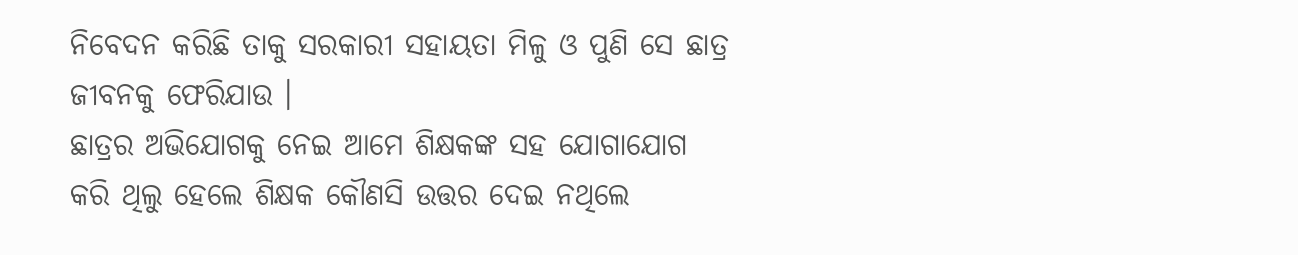ନିବେଦନ କରିଛି ତାକୁ ସରକାରୀ ସହାୟତା ମିଳୁ ଓ ପୁଣି ସେ ଛାତ୍ର ଜୀବନକୁ ଫେରିଯାଉ ।
ଛାତ୍ରର ଅଭିଯୋଗକୁ ନେଇ ଆମେ ଶିକ୍ଷକଙ୍କ ସହ ଯୋଗାଯୋଗ କରି ଥିଲୁ ହେଲେ ଶିକ୍ଷକ କୌଣସି ଉତ୍ତର ଦେଇ ନଥିଲେ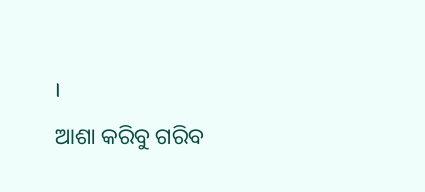।
ଆଶା କରିବୁ ଗରିବ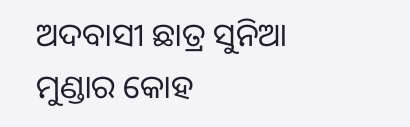ଅଦବାସୀ ଛାତ୍ର ସୁନିଆ ମୁଣ୍ଡାର କୋହ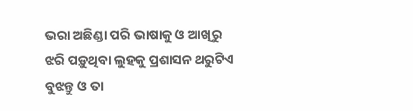ଭରା ଅଛିଣ୍ଡା ପରି ଭାଷାକୁ ଓ ଆଖିରୁ ଝରି ପଡ଼ୁଥିବା ଲୁହକୁ ପ୍ରଶାସନ ଥରୁଟିଏ ବୁଝନ୍ତୁ ଓ ତା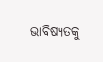ଭାବିଷ୍ୟତକୁ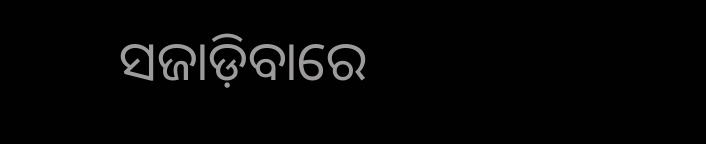ସଜାଡ଼ିବାରେ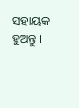ସହାୟକ ହୁଅନ୍ତୁ ।